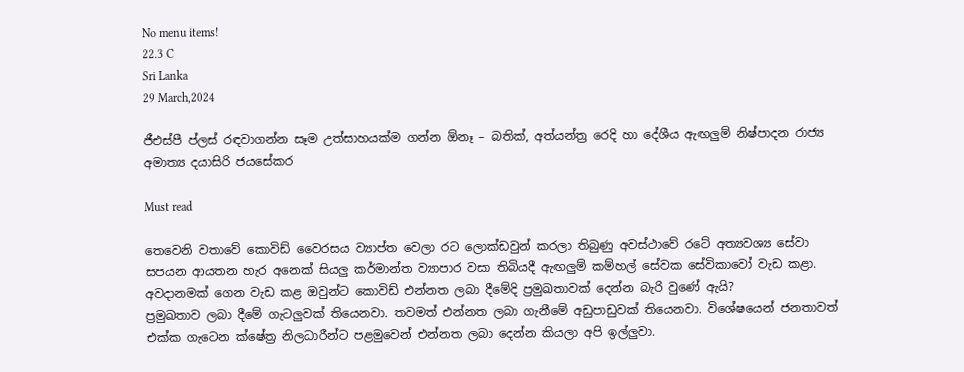No menu items!
22.3 C
Sri Lanka
29 March,2024

ජීඑස්පී ප්ලස් රඳවාගන්න සෑම උත්සාහයක්ම ගන්න ඕනෑ – බතික්, අත්යන්ත්‍ර රෙදි හා දේශීය ඇඟලුම් නිෂ්පාදන රාජ්‍ය අමාත්‍ය දයාසිරි ජයසේකර

Must read

තෙවෙනි වතාවේ කොවිඩ් වෛරසය ව්‍යාප්ත වෙලා රට ලොක්ඩවුන් කරලා තිබුණු අවස්ථාවේ රටේ අත්‍යවශ්‍ය සේවා සපයන ආයතන හැර අනෙක් සියලු කර්මාන්ත ව්‍යාපාර වසා තිබියදී ඇඟලුම් කම්හල් සේවක සේවිකාවෝ වැඩ කළා. අවදානමක් ගෙන වැඩ කළ ඔවුන්ට කොවිඩ් එන්නත ලබා දීමේදි ප්‍රමුඛතාවක් දෙන්න බැරි වුණේ ඇයි?
ප්‍රමුඛතාව ලබා දීමේ ගැටලුවක් තියෙනවා. තවමත් එන්නත ලබා ගැනීමේ අඩුපාඩුවක් තියෙනවා. විශේෂයෙන් ජනතාවත් එක්ක ගැටෙන ක්ෂේත්‍ර නිලධාරීන්ට පළමුවෙන් එන්නත ලබා දෙන්න කියලා අපි ඉල්ලුවා.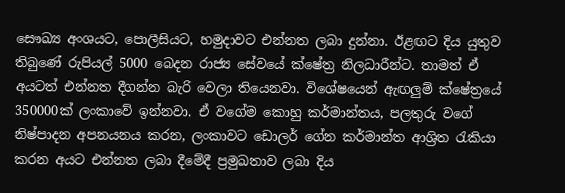සෞඛ්‍ය අංශයට, පොලීසියට, හමුදාවට එන්නත ලබා දුන්නා. ඊළඟට දිය යුතුව තිබුණේ රුපියල් 5000 බෙදන රාජ්‍ය සේවයේ ක්ෂේත්‍ර නිලධාරීන්ට. තාමත් ඒ අයටත් එන්නත දීගන්න බැරි වෙලා තියෙනවා. විශේෂයෙන් ඇඟලුම් ක්ෂේත්‍රයේ 350000ක් ලංකාවේ ඉන්නවා. ඒ වගේම කොහු කර්මාන්තය, පලතුරු වගේ නිෂ්පාදන අපනයනය කරන, ලංකාවට ඩොලර් ගේන කර්මාන්ත ආශ්‍රිත රැකියා කරන අයට එන්නත ලබා දීමේදී ප්‍රමුඛතාව ලබා දිය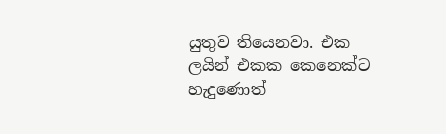යුතුව තියෙනවා. එක ලයින් එකක කෙනෙක්ට හැදුණොත්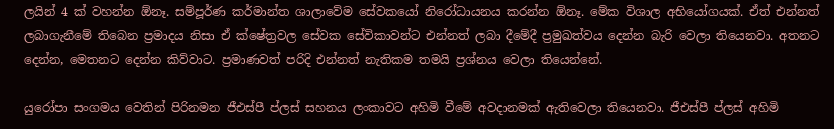ලයින් 4 ක් වහන්න ඕනෑ. සම්පූර්ණ කර්මාන්ත ශාලාවේම සේවකයෝ නිරෝධායනය කරන්න ඕනෑ. මේක විශාල අභියෝගයක්. ඒත් එන්නත් ලබාගැනීමේ තිබෙන ප්‍රමාදය නිසා ඒ ක්ෂේත්‍රවල සේවක සේවිකාවන්ට එන්නත් ලබා දීමේදී ප්‍රමුඛත්වය දෙන්න බැරි වෙලා තියෙනවා. අතනට දෙන්න, මෙතනට දෙන්න කිව්වාට. ප්‍රමාණවත් පරිදි එන්නත් නැතිකම තමයි ප්‍රශ්නය වෙලා තියෙන්නේ.

යුරෝපා සංගමය වෙතින් පිරිනමන ජීඑස්පී ප්ලස් සහනය ලංකාවට අහිමි වීමේ අවදානමක් ඇතිවෙලා තියෙනවා. ජීඑස්පී ප්ලස් අහිමි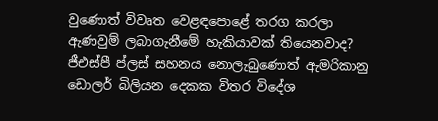වුණොත් විවෘත වෙළඳපොළේ තරග කරලා ඇණවුම් ලබාගැනීමේ හැකියාවක් තියෙනවාද?
ජීඑස්පී ප්ලස් සහනය නොලැබුණොත් ඇමරිකානු ඩොලර් බිලියන දෙකක විතර විදේශ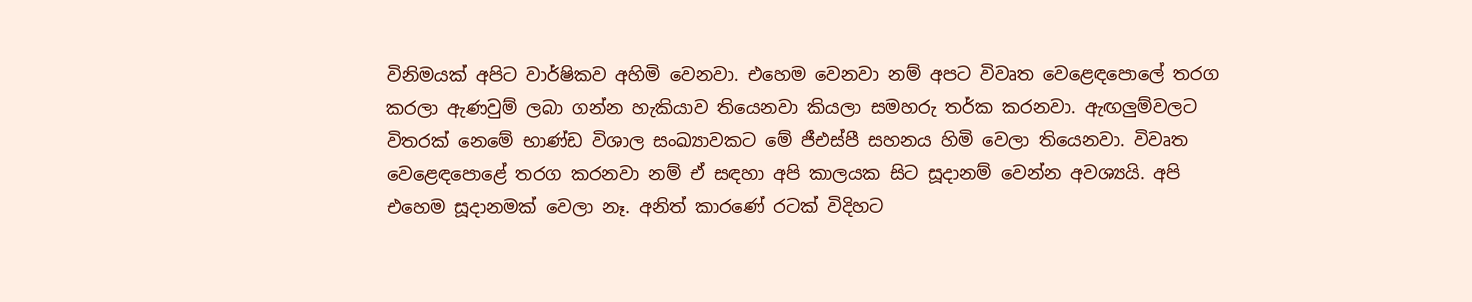විනිමයක් අපිට වාර්ෂිකව අහිමි වෙනවා. එහෙම වෙනවා නම් අපට විවෘත වෙළෙඳපොලේ තරග කරලා ඇණවුම් ලබා ගන්න හැකියාව තියෙනවා කියලා සමහරු තර්ක කරනවා. ඇඟලුම්වලට විතරක් නෙමේ භාණ්ඩ විශාල සංඛ්‍යාවකට මේ ජීඑස්පී සහනය හිමි වෙලා තියෙනවා. විවෘත වෙළෙඳපොළේ තරග කරනවා නම් ඒ සඳහා අපි කාලයක සිට සූදානම් වෙන්න අවශ්‍යයි. අපි එහෙම සූදානමක් වෙලා නෑ. අනිත් කාරණේ රටක් විදිහට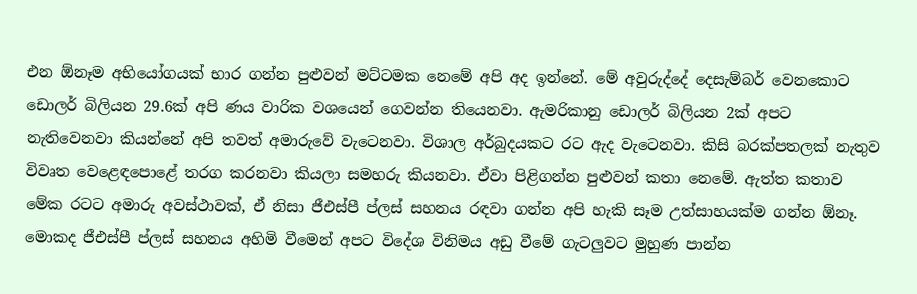එන ඕනෑම අභියෝගයක් භාර ගන්න පුළුවන් මට්ටමක නෙමේ අපි අද ඉන්නේ. මේ අවුරුද්දේ දෙසැම්බර් වෙනකොට ඩොලර් බිලියන 29.6ක් අපි ණය වාරික වශයෙන් ගෙවන්න තියෙනවා. ඇමරිකානු ඩොලර් බිලියන 2ක් අපට නැතිවෙනවා කියන්නේ අපි තවත් අමාරුවේ වැටෙනවා. විශාල අර්බුදයකට රට ඇද වැටෙනවා. කිසි බරක්පතලක් නැතුව විවෘත වෙළෙඳපොළේ තරග කරනවා කියලා සමහරු කියනවා. ඒවා පිළිගන්න පුළුවන් කතා නෙමේ. ඇත්ත කතාව මේක රටට අමාරු අවස්ථාවක්, ඒ නිසා ජීඑස්පී ප්ලස් සහනය රඳවා ගන්න අපි හැකි සෑම උත්සාහයක්ම ගන්න ඕනෑ. මොකද ජීඑස්පී ප්ලස් සහනය අහිමි වීමෙන් අපට විදේශ විනිමය අඩු වීමේ ගැටලුවට මුහුණ පාන්න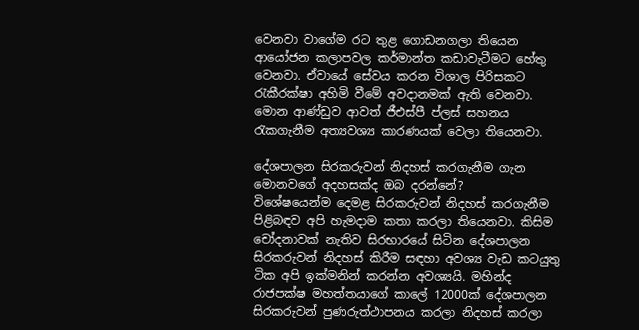වෙනවා වාගේම රට තුළ ගොඩනගලා තියෙන ආයෝජන කලාපවල කර්මාන්ත කඩාවැටීමට හේතු වෙනවා. ඒවායේ සේවය කරන විශාල පිරිසකට රැකීරක්ෂා අහිමි වීමේ අවදානමක් ඇති වෙනවා. මොන ආණ්ඩුව ආවත් ජීඑස්පී ප්ලස් සහනය රැකගැනීම අත්‍යවශ්‍ය කාරණයක් වෙලා තියෙනවා.

දේශපාලන සිරකරුවන් නිදහස් කරගැනීම ගැන මොනවගේ අදහසක්ද ඔබ දරන්නේ?
විශේෂයෙන්ම දෙමළ සිරකරුවන් නිදහස් කරගැනීම පිළිබඳව අපි හැමදාම කතා කරලා තියෙනවා. කිසිම චෝදනාවක් නැතිව සිරභාරයේ සිටින දේශපාලන සිරකරුවන් නිදහස් කිරීම සඳහා අවශ්‍ය වැඩ කටයුතු ටික අපි ඉක්මනින් කරන්න අවශ්‍යයි. මහින්ද රාජපක්ෂ මහත්තයාගේ කාලේ 12000ක් දේශපාලන සිරකරුවන් පුණරුත්ථාපනය කරලා නිදහස් කරලා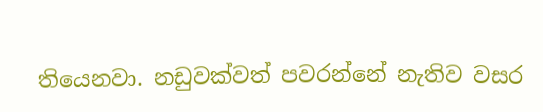තියෙනවා. නඩුවක්වත් පවරන්නේ නැතිව වසර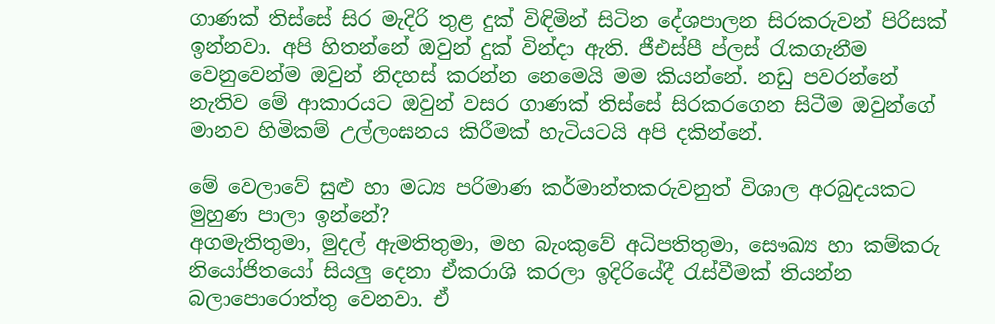ගාණක් තිස්සේ සිර මැදිරි තුළ දුක් විඳිමින් සිටින දේශපාලන සිරකරුවන් පිරිසක් ඉන්නවා. අපි හිතන්නේ ඔවුන් දුක් වින්දා ඇති. ජීඑස්පී ප්ලස් රැකගැනීම වෙනුවෙන්ම ඔවුන් නිදහස් කරන්න නෙමෙයි මම කියන්නේ. නඩු පවරන්නේ නැතිව මේ ආකාරයට ඔවුන් වසර ගාණක් තිස්සේ සිරකරගෙන සිටීම ඔවුන්ගේ මානව හිමිකම් උල්ලංඝනය කිරීමක් හැටියටයි අපි දකින්නේ.

මේ වෙලාවේ සුළු හා මධ්‍ය පරිමාණ කර්මාන්තකරුවනුත් විශාල අරබුදයකට මුහුණ පාලා ඉන්නේ?
අගමැතිතුමා, මුදල් ඇමතිතුමා, මහ බැංකුවේ අධිපතිතුමා, සෞඛ්‍ය හා කම්කරු නියෝජිතයෝ සියලු දෙනා ඒකරාශි කරලා ඉදිරියේදී රැස්වීමක් තියන්න බලාපොරොත්තු වෙනවා. ඒ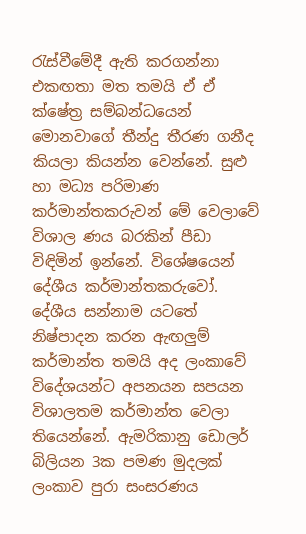රැස්වීමේදී ඇති කරගන්නා එකඟතා මත තමයි ඒ ඒ ක්ෂේත්‍ර සම්බන්ධයෙන් මොනවාගේ තීන්දු තීරණ ගනීද කියලා කියන්න වෙන්නේ. සුළු හා මධ්‍ය පරිමාණ කර්මාන්තකරුවන් මේ වෙලාවේ විශාල ණය බරකින් පීඩා විඳිමින් ඉන්නේ. විශේෂයෙන් දේශීය කර්මාන්තකරුවෝ. දේශීය සන්නාම යටතේ නිෂ්පාදන කරන ඇඟලුම් කර්මාන්ත තමයි අද ලංකාවේ විදේශයන්ට අපනයන සපයන විශාලතම කර්මාන්ත වෙලා තියෙන්නේ. ඇමරිකානු ඩොලර් බිලියන 3ක පමණ මුදලක් ලංකාව පුරා සංසරණය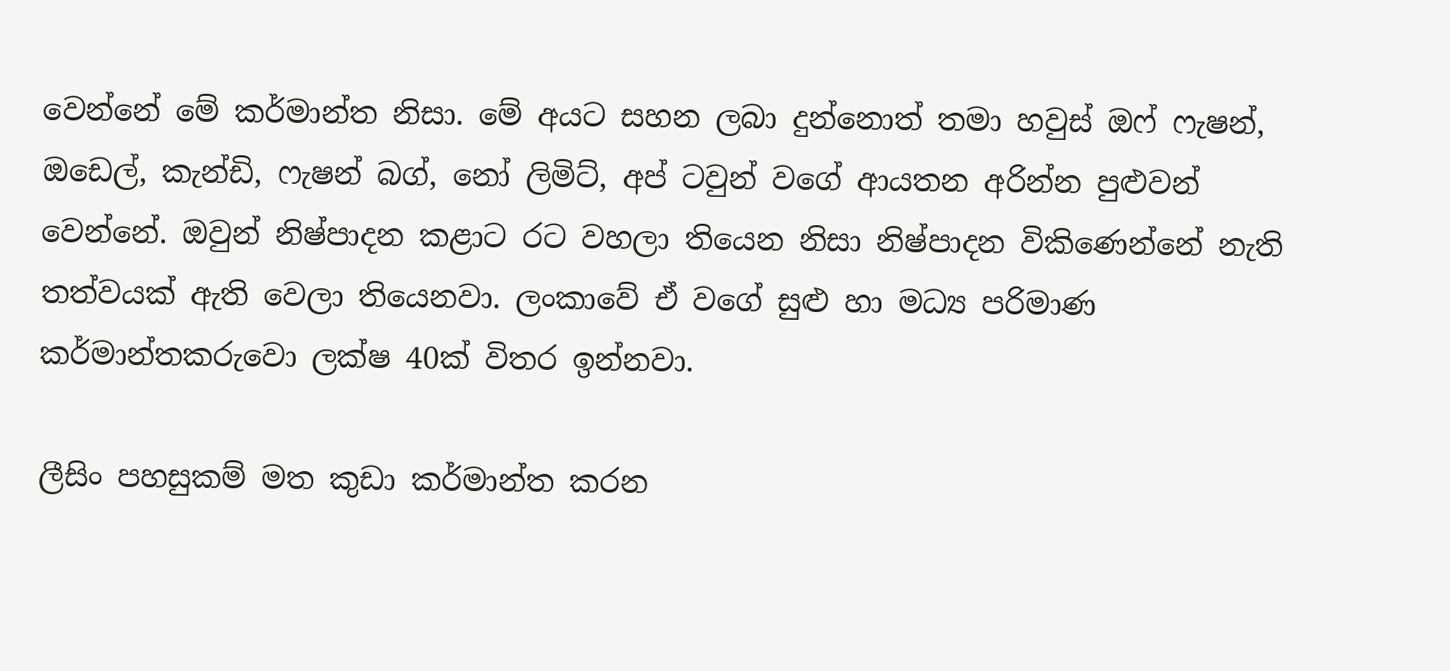වෙන්නේ මේ කර්මාන්ත නිසා. මේ අයට සහන ලබා දුන්නොත් තමා හවුස් ඔෆ් ෆැෂන්, ඔඩෙල්, කැන්ඩි, ෆැෂන් බග්, නෝ ලිමිට්, අප් ටවුන් වගේ ආයතන අරින්න පුළුවන් වෙන්නේ. ඔවුන් නිෂ්පාදන කළාට රට වහලා තියෙන නිසා නිෂ්පාදන විකිණෙන්නේ නැති තත්වයක් ඇති වෙලා තියෙනවා. ලංකාවේ ඒ වගේ සුළු හා මධ්‍ය පරිමාණ කර්මාන්තකරුවො ලක්ෂ 40ක් විතර ඉන්නවා.

ලීසිං පහසුකම් මත කුඩා කර්මාන්ත කරන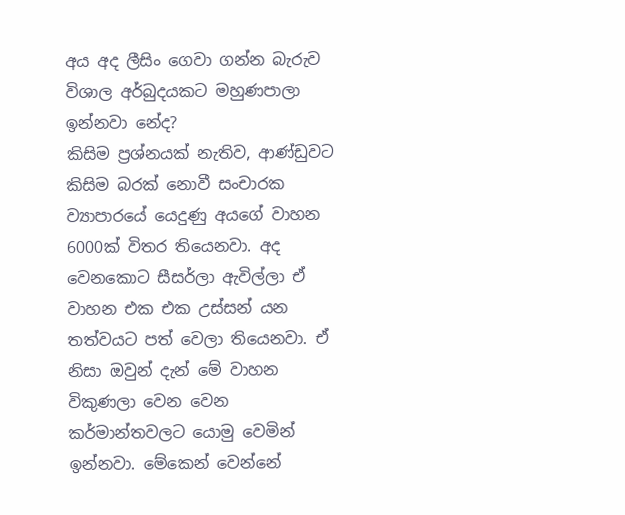අය අද ලීසිං ගෙවා ගන්න බැරුව විශාල අර්බුදයකට මහුණපාලා ඉන්නවා නේද?
කිසිම ප්‍රශ්නයක් නැතිව, ආණ්ඩුවට කිසිම බරක් නොවී සංචාරක ව්‍යාපාරයේ යෙදුණු අයගේ වාහන 6000ක් විතර තියෙනවා. අද වෙනකොට සීසර්ලා ඇවිල්ලා ඒ වාහන එක එක උස්සන් යන තත්වයට පත් වෙලා තියෙනවා. ඒ නිසා ඔවුන් දැන් මේ වාහන විකුණලා වෙන වෙන කර්මාන්තවලට යොමු වෙමින් ඉන්නවා. මේකෙන් වෙන්නේ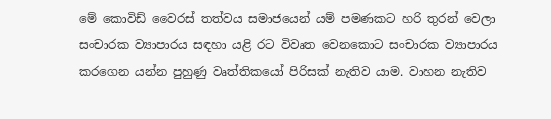මේ කොවිඩ් වෛරස් තත්වය සමාජයෙන් යම් පමණකට හරි තුරන් වෙලා සංචාරක ව්‍යාපාරය සඳහා යළි රට විවෘත වෙනකොට සංචාරක ව්‍යාපාරය කරගෙන යන්න පුහුණු වෘත්තිකයෝ පිරිසක් නැතිව යාම. වාහන නැතිව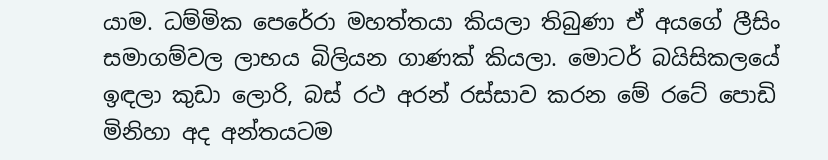යාම. ධම්මික පෙරේරා මහත්තයා කියලා තිබුණා ඒ අයගේ ලීසිං සමාගම්වල ලාභය බිලියන ගාණක් කියලා. මොටර් බයිසිකලයේ ඉඳලා කුඩා ලොරි, බස් රථ අරන් රස්සාව කරන මේ රටේ පොඩි මිනිහා අද අන්තයටම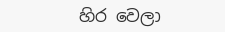හිර වෙලා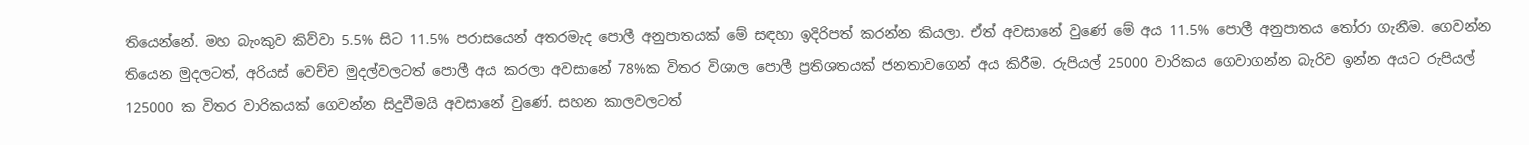තියෙන්නේ. මහ බැංකුව කිව්වා 5.5% සිට 11.5% පරාසයෙන් අතරමැද පොලී අනුපාතයක් මේ සඳහා ඉදිරිපත් කරන්න කියලා. ඒත් අවසානේ වුණේ මේ අය 11.5% පොලී අනුපාතය තෝරා ගැනීම. ගෙවන්න තියෙන මුදලටත්, අරියස් වෙච්ච මුදල්වලටත් පොලී අය කරලා අවසානේ 78%ක විතර විශාල පොලී ප්‍රතිශතයක් ජනතාවගෙන් අය කිරීම. රුපියල් 25000 වාරිකය ගෙවාගන්න බැරිව ඉන්න අයට රුපියල් 125000 ක විතර වාරිකයක් ගෙවන්න සිදුවීමයි අවසානේ වුණේ. සහන කාලවලටත්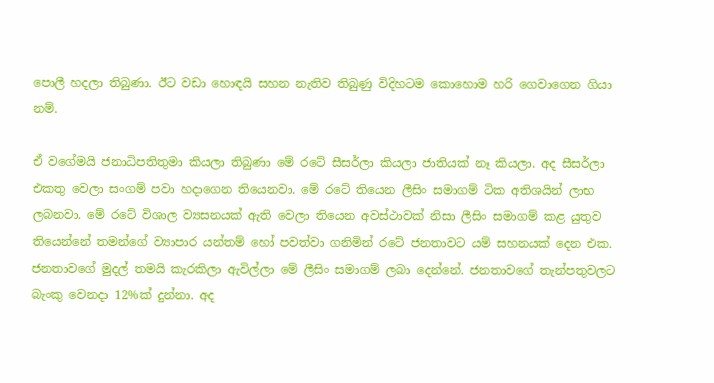පොලී හදලා තිබුණා. ඊට වඩා හොඳයි සහන නැතිව තිබුණු විදිහටම කොහොම හරි ගෙවාගෙන ගියා නම්.

ඒ වගේමයි ජනාධිපතිතුමා කියලා තිබුණා මේ රටේ සීසර්ලා කියලා ජාතියක් නෑ කියලා. අද සීසර්ලා එකතු වෙලා සංගම් පවා හදාගෙන තියෙනවා. මේ රටේ තියෙන ලීසිං සමාගම් ටික අතිශයින් ලාභ ලබනවා. මේ රටේ විශාල ව්‍යසනයක් ඇති වෙලා තියෙන අවස්ථාවක් නිසා ලීසිං සමාගම් කළ යුතුව තියෙන්නේ තමන්ගේ ව්‍යාපාර යන්තම් හෝ පවත්වා ගනිමින් රටේ ජනතාවට යම් සහනයක් දෙන එක. ජනතාවගේ මුදල් තමයි කැරකිලා ඇවිල්ලා මේ ලීසිං සමාගම් ලබා දෙන්නේ. ජනතාවගේ තැන්පතුවලට බැංකු වෙනදා 12%ක් දුන්නා. අද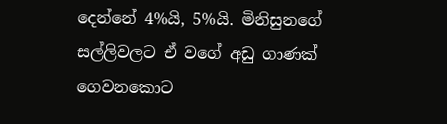දෙන්නේ 4%යි, 5%යි. මිනිසුනගේ සල්ලිවලට ඒ වගේ අඩු ගාණක් ගෙවනකොට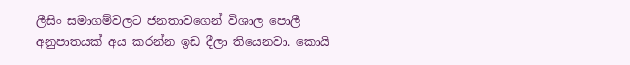ලීසිං සමාගම්වලට ජනතාවගෙන් විශාල පොලී අනුපාතයක් අය කරන්න ඉඩ දීලා තියෙනවා. කොයි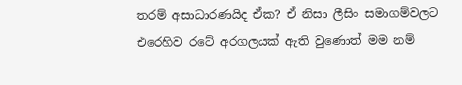තරම් අසාධාරණයිද ඒක? ඒ නිසා ලීසිං සමාගම්වලට එරෙහිව රටේ අරගලයක් ඇති වුණොත් මම නම්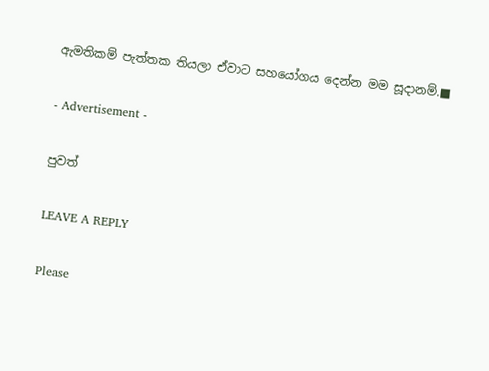ඇමතිකම් පැත්තක තියලා ඒවාට සහයෝගය දෙන්න මම සූදානම්.■

- Advertisement -

පුවත්

LEAVE A REPLY

Please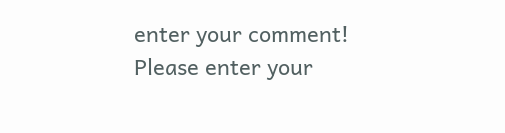enter your comment!
Please enter your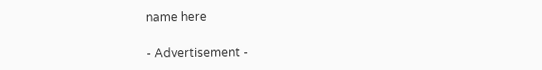name here

- Advertisement -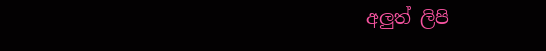අලුත් ලිපි